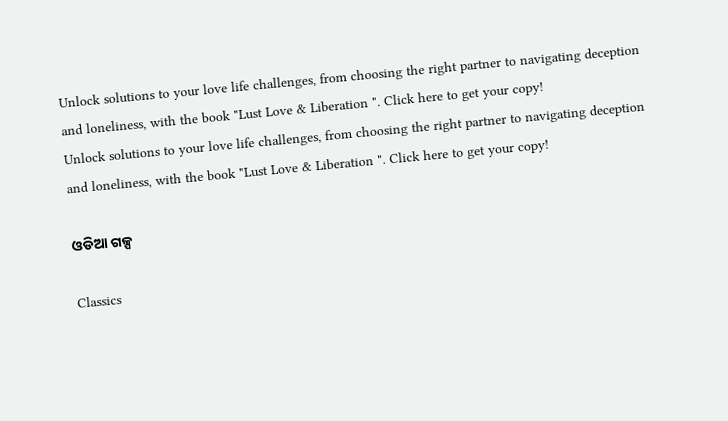Unlock solutions to your love life challenges, from choosing the right partner to navigating deception and loneliness, with the book "Lust Love & Liberation ". Click here to get your copy!
Unlock solutions to your love life challenges, from choosing the right partner to navigating deception and loneliness, with the book "Lust Love & Liberation ". Click here to get your copy!

ଓଡିଆ ଗଳ୍ପ

Classics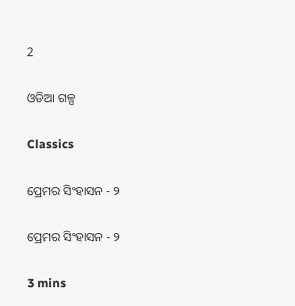2

ଓଡିଆ ଗଳ୍ପ

Classics

ପ୍ରେମର ସିଂହାସନ - ୨

ପ୍ରେମର ସିଂହାସନ - ୨

3 mins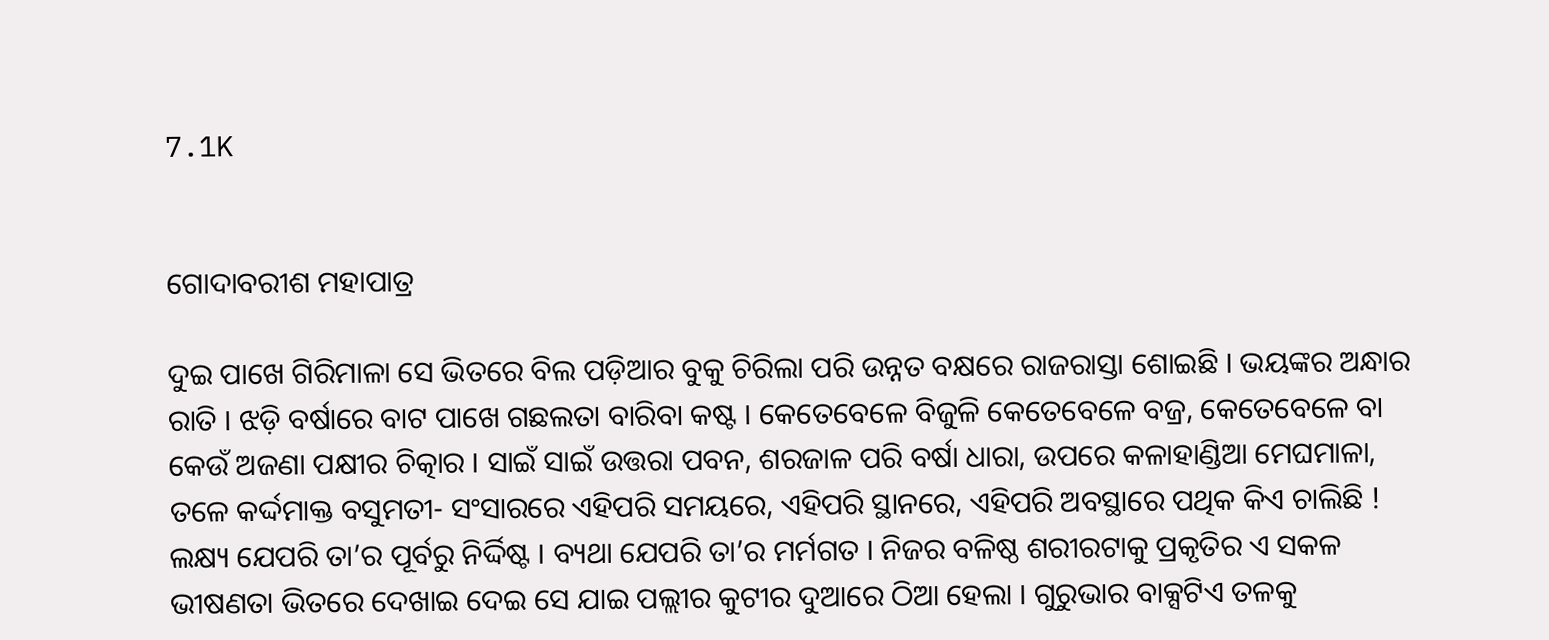7.1K


ଗୋଦାବରୀଶ ମହାପାତ୍ର

ଦୁଇ ପାଖେ ଗିରିମାଳା ସେ ଭିତରେ ବିଲ ପଡ଼ିଆର ବୁକୁ ଚିରିଲା ପରି ଉନ୍ନତ ବକ୍ଷରେ ରାଜରାସ୍ତା ଶୋଇଛି । ଭୟଙ୍କର ଅନ୍ଧାର ରାତି । ଝଡ଼ି ବର୍ଷାରେ ବାଟ ପାଖେ ଗଛଲତା ବାରିବା କଷ୍ଟ । କେତେବେଳେ ବିଜୁଳି କେତେବେଳେ ବଜ୍ର, କେତେବେଳେ ବା କେଉଁ ଅଜଣା ପକ୍ଷୀର ଚିତ୍କାର । ସାଇଁ ସାଇଁ ଉତ୍ତରା ପବନ, ଶରଜାଳ ପରି ବର୍ଷା ଧାରା, ଉପରେ କଳାହାଣ୍ଡିଆ ମେଘମାଳା, ତଳେ କର୍ଦ୍ଦମାକ୍ତ ବସୁମତୀ- ସଂସାରରେ ଏହିପରି ସମୟରେ, ଏହିପରି ସ୍ଥାନରେ, ଏହିପରି ଅବସ୍ଥାରେ ପଥିକ କିଏ ଚାଲିଛି ! ଲକ୍ଷ୍ୟ ଯେପରି ତା’ର ପୂର୍ବରୁ ନିର୍ଦ୍ଦିଷ୍ଟ । ବ୍ୟଥା ଯେପରି ତା’ର ମର୍ମଗତ । ନିଜର ବଳିଷ୍ଠ ଶରୀରଟାକୁ ପ୍ରକୃତିର ଏ ସକଳ ଭୀଷଣତା ଭିତରେ ଦେଖାଇ ଦେଇ ସେ ଯାଇ ପଲ୍ଲୀର କୁଟୀର ଦୁଆରେ ଠିଆ ହେଲା । ଗୁରୁଭାର ବାକ୍ସଟିଏ ତଳକୁ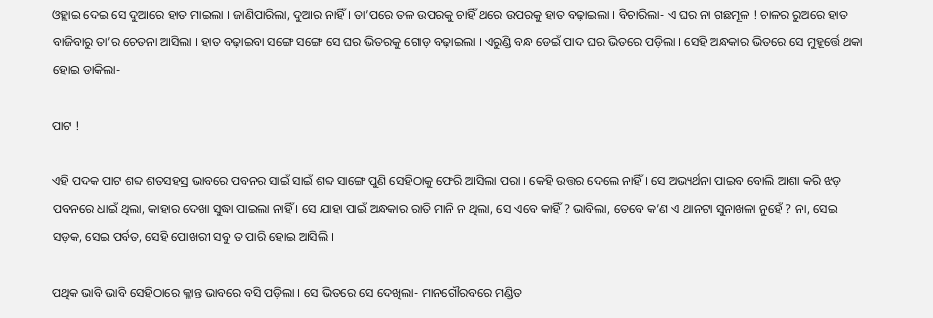ଓହ୍ଲାଇ ଦେଇ ସେ ଦୁଆରେ ହାତ ମାଇଲା । ଜାଣିପାରିଲା, ଦୁଆର ନାହିଁ । ତା’ପରେ ତଳ ଉପରକୁ ଚାହିଁ ଥରେ ଉପରକୁ ହାତ ବଢ଼ାଇଲା । ବିଚାରିଲା- ଏ ଘର ନା ଗଛମୂଳ ! ଚାଳର ରୁଅରେ ହାତ ବାଜିବାରୁ ତା’ର ଚେତନା ଆସିଲା । ହାତ ବଢ଼ାଇବା ସଙ୍ଗେ ସଙ୍ଗେ ସେ ଘର ଭିତରକୁ ଗୋଡ଼ ବଢ଼ାଇଲା । ଏରୁଣ୍ଡି ବନ୍ଧ ଡେଇଁ ପାଦ ଘର ଭିତରେ ପଡ଼ିଲା । ସେହି ଅନ୍ଧକାର ଭିତରେ ସେ ମୁହୂର୍ତ୍ତେ ଥକା ହୋଇ ଡାକିଲା-

ପାଟ !

ଏହି ପଦକ ପାଟ ଶବ୍ଦ ଶତସହସ୍ର ଭାବରେ ପବନର ସାଇଁ ସାଇଁ ଶବ୍ଦ ସାଙ୍ଗେ ପୁଣି ସେହିଠାକୁ ଫେରି ଆସିଲା ପରା । କେହି ଉତ୍ତର ଦେଲେ ନାହିଁ । ସେ ଅଭ୍ୟର୍ଥନା ପାଇବ ବୋଲି ଆଶା କରି ଝଡ଼ ପବନରେ ଧାଇଁ ଥିଲା, କାହାର ଦେଖା ସୁଦ୍ଧା ପାଇଲା ନାହିଁ । ସେ ଯାହା ପାଇଁ ଅନ୍ଧକାର ରାତି ମାନି ନ ଥିଲା, ସେ ଏବେ କାହିଁ ? ଭାବିଲା, ତେବେ କ’ଣ ଏ ଥାନଟା ସୁନାଖଳା ନୁହେଁ ? ନା, ସେଇ ସଡ଼କ, ସେଇ ପର୍ବତ, ସେହି ପୋଖରୀ ସବୁ ତ ପାରି ହୋଇ ଆସିଲି ।

ପଥିକ ଭାବି ଭାବି ସେହିଠାରେ କ୍ଳାନ୍ତ ଭାବରେ ବସି ପଡ଼ିଲା । ସେ ଭିତରେ ସେ ଦେଖିଲା- ମାନଗୌରବରେ ମଣ୍ଡିତ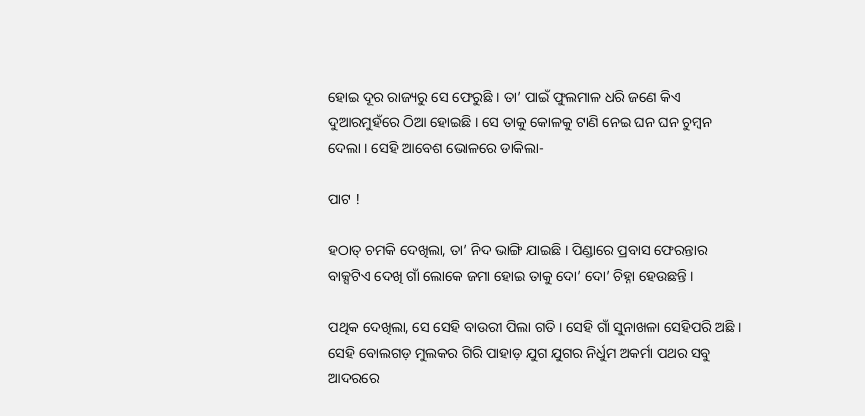ହୋଇ ଦୂର ରାଜ୍ୟରୁ ସେ ଫେରୁଛି । ତା’ ପାଇଁ ଫୁଲମାଳ ଧରି ଜଣେ କିଏ ଦୁଆରମୁହଁରେ ଠିଆ ହୋଇଛି । ସେ ତାକୁ କୋଳକୁ ଟାଣି ନେଇ ଘନ ଘନ ଚୁମ୍ୱନ ଦେଲା । ସେହି ଆବେଶ ଭୋଳରେ ଡାକିଲା-

ପାଟ !

ହଠାତ୍ ଚମକି ଦେଖିଲା, ତା’ ନିଦ ଭାଙ୍ଗି ଯାଇଛି । ପିଣ୍ଡାରେ ପ୍ରବାସ ଫେରନ୍ତାର ବାକ୍ସଟିଏ ଦେଖି ଗାଁ ଲୋକେ ଜମା ହୋଇ ତାକୁ ଦୋ’ ଦୋ’ ଚିହ୍ନା ହେଉଛନ୍ତି ।

ପଥିକ ଦେଖିଲା, ସେ ସେହି ବାଉରୀ ପିଲା ଗତି । ସେହି ଗାଁ ସୁନାଖଳା ସେହିପରି ଅଛି । ସେହି ବୋଲଗଡ଼ ମୁଲକର ଗିରି ପାହାଡ଼ ଯୁଗ ଯୁଗର ନିର୍ଧୁମ ଅକର୍ମା ପଥର ସବୁ ଆଦରରେ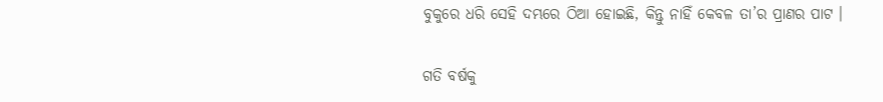ବୁକୁରେ ଧରି ସେହି ଦମ୍ଭରେ ଠିଆ ହୋଇଛି, କିନ୍ତୁ ନାହିଁ କେବଳ ତା’ର ପ୍ରାଣର ପାଟ ।

ଗତି ବର୍ଷକୁ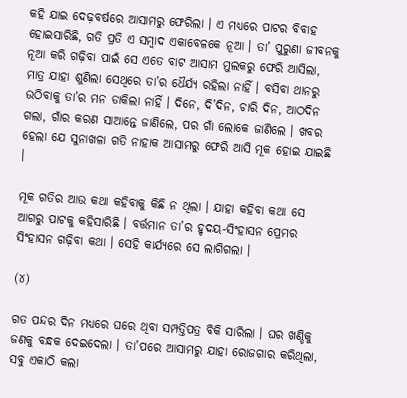କହି ଯାଇ ଦେଢ଼ବର୍ଷରେ ଆସାମରୁ ଫେରିଲା । ଏ ମଧ୍ୟରେ ପାଟର ବିବାହ ହୋଇସାରିଛି, ଗତି ପ୍ରତି ଏ ସମ୍ୱାଦ ଏକାବେଳକେ ନୂଆ । ତା’ ପୁରୁଣା ଜୀବନକୁ ନୂଆ କରି ଗଢ଼ିବା ପାଇଁ ସେ ଏତେ ବାଟ ଆସାମ ମୁଲକରୁ ଫେରି ଆସିଲା, ମାତ୍ର ଯାହା ଶୁଣିଲା ସେଥିରେ ତା’ର ଧୈର୍ଯ୍ୟ ରହିଲା ନାହିଁ । ବସିବା ଥାନରୁ ଉଠିବାକୁ ତା’ର ମନ ଡାକିଲା ନାହିଁ । ଦିନେ, ଦି’ଦିନ, ଚାରି ଦିନ, ଆଠଦିନ ଗଲା, ଗାଁର କରଣ ସାଆନ୍ତେ ଜାଣିଲେ, ପର ଗାଁ ଲୋକେ ଜାଣିଲେ । ଖବର ହେଲା ଯେ ସୁନାଖଳା ଗତି ନାହାକ ଆସାମରୁ ଫେରି ଆସି ମୂକ ହୋଇ ଯାଇଛି ।

ମୂକ ଗତିର ଆଉ କଥା କହିବାକୁ କିଛି ନ ଥିଲା । ଯାହା କହିବା କଥା ସେ ଆଗରୁ ପାଟକୁ କହିସାରିଛି । ବର୍ତ୍ତମାନ ତା’ର ହୃଦୟ-ସିଂହାସନ ପ୍ରେମର ସିଂହାସନ ଗଢ଼ିବା କଥା । ସେହି କାର୍ଯ୍ୟରେ ସେ ଲାଗିଗଲା ।

(୪)

ଗତ ପନ୍ଦର ଦିନ ମଧ୍ୟରେ ଘରେ ଥିବା ସମ୍ପତ୍ତିପତ୍ର ବିକି ସାରିଲା । ଘର ଖଣ୍ଡିକୁ ଜଣକୁ ବନ୍ଧକ ଦେଇଦେଲା । ତା’ପରେ ଆସାମରୁ ଯାହା ରୋଜଗାର କରିଥିଲା, ସବୁ ଏକାଠି କଲା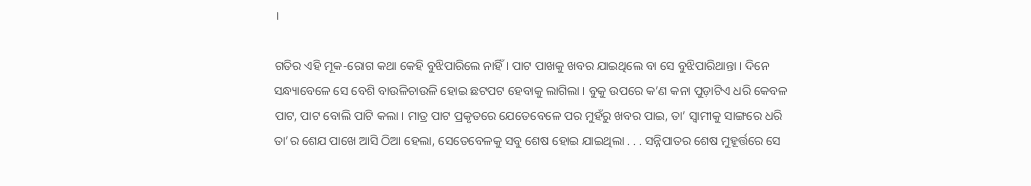।

ଗତିର ଏହି ମୂକ-ରୋଗ କଥା କେହି ବୁଝିପାରିଲେ ନାହିଁ । ପାଟ ପାଖକୁ ଖବର ଯାଇଥିଲେ ବା ସେ ବୁଝିପାରିଥାନ୍ତା । ଦିନେ ସନ୍ଧ୍ୟାବେଳେ ସେ ବେଶି ବାଉଳିଚାଉଳି ହୋଇ ଛଟପଟ ହେବାକୁ ଲାଗିଲା । ବୁକୁ ଉପରେ କ’ଣ କନା ପୁଡ଼ାଟିଏ ଧରି କେବଳ ପାଟ, ପାଟ ବୋଲି ପାଟି କଲା । ମାତ୍ର ପାଟ ପ୍ରକୃତରେ ଯେତେବେଳେ ପର ମୁହଁରୁ ଖବର ପାଇ, ତା’ ସ୍ୱାମୀକୁ ସାଙ୍ଗରେ ଧରି ତା’ର ଶେଯ ପାଖେ ଆସି ଠିଆ ହେଲା, ସେତେବେଳକୁ ସବୁ ଶେଷ ହୋଇ ଯାଇଥିଲା . . . ସନ୍ନିପାତର ଶେଷ ମୁହୂର୍ତ୍ତରେ ସେ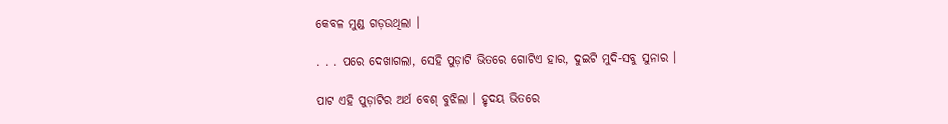କେବଳ ମୁଣ୍ଡ ଗଡ଼ଉଥିଲା ।

. . . ପରେ ଦେଖାଗଲା, ସେହି ପୁଡ଼ାଟି ଭିତରେ ଗୋଟିଏ ହାର, ଦୁଇଟି ମୁଦି-ସବୁ ସୁନାର ।

ପାଟ ଏହି ପୁଡ଼ାଟିର ଅର୍ଥ ବେଶ୍ ବୁଝିଲା । ହୃଦୟ ଭିତରେ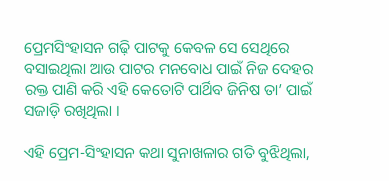ପ୍ରେମସିଂହାସନ ଗଢ଼ି ପାଟକୁ କେବଳ ସେ ସେଥିରେ ବସାଇଥିଲା ଆଉ ପାଟର ମନବୋଧ ପାଇଁ ନିଜ ଦେହର ରକ୍ତ ପାଣି କରି ଏହି କେତୋଟି ପାର୍ଥିବ ଜିନିଷ ତା’ ପାଇଁ ସଜାଡ଼ି ରଖିଥିଲା ।

ଏହି ପ୍ରେମ-ସିଂହାସନ କଥା ସୁନାଖଳାର ଗତି ବୁଝିଥିଲା,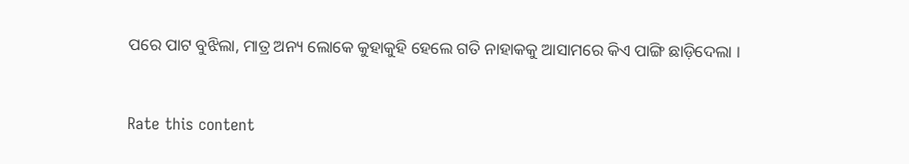ପରେ ପାଟ ବୁଝିଲା, ମାତ୍ର ଅନ୍ୟ ଲୋକେ କୁହାକୁହି ହେଲେ ଗତି ନାହାକକୁ ଆସାମରେ କିଏ ପାଙ୍ଗି ଛାଡ଼ିଦେଲା ।


Rate this content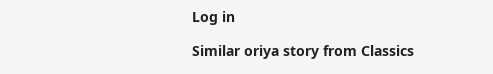Log in

Similar oriya story from Classics